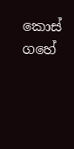කොස් ගහේ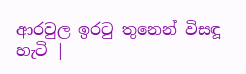ආරවුල ඉරටු තුනෙන් විසඳූ හැටි |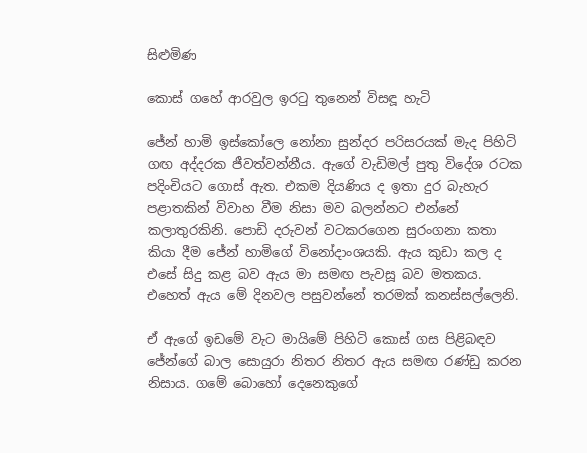සිළුමිණ

කොස් ගහේ ආරවුල ඉරටු තුනෙන් විසඳූ හැටි

ජේන් හාමි ඉස්කෝලෙ නෝනා සුන්දර පරිසරයක් මැද පිහිටි ගඟ අද්දරක ජීවත්වන්නීය. ඇගේ වැඩිමල් පුතු විදේශ රටක පදිංචියට ගොස් ඇත. එකම දියණිය ද ඉතා දුර බැහැර පළාතකින් විවාහ වීම නිසා මව බලන්නට එන්නේ කලාතුරකිනි. පොඩි දරුවන් වටකරගෙන සුරංගනා කතා කියා දීම ජේන් හාමිගේ විනෝදාංශයකි. ඇය කුඩා කල ද එසේ සිදු කළ බව ඇය මා සමඟ පැවසූ බව මතකය. එහෙත් ඇය මේ දිනවල පසුවන්නේ තරමක් කනස්සල්ලෙනි.

ඒ ඇගේ ඉඩමේ වැට මායිමේ පිහිටි කොස් ගස පිළිබඳව ජේන්ගේ බාල සොයුරා නිතර නිතර ඇය සමඟ රණ්ඩු කරන නිසාය. ගමේ බොහෝ දෙනෙකුගේ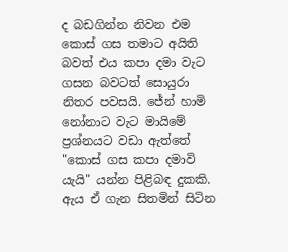ද බඩගින්න නිවන එම කොස් ගස තමාට අයිති බවත් එය කපා දමා වැට ගසන බවටත් සොයුරා නිතර පවසයි. ජේන් හාමි නෝනාට වැට මායිමේ ප්‍රශ්නයට වඩා ඇත්තේ "කොස් ගස කපා දමාවි යැයි" යන්න පිළිබඳ දුකකි. ඇය ඒ ගැන සිතමින් සිටින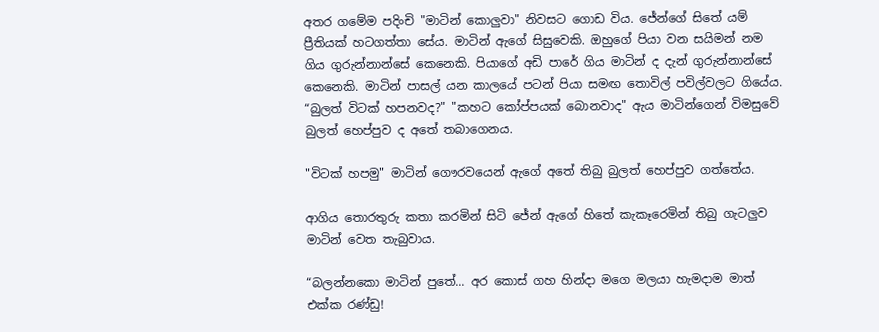අතර ගමේම පදිංචි "මාටින් කොලුවා" නිවසට ගොඩ විය. ජේන්ගේ සිතේ යම් ප්‍රීතියක් හටගත්තා සේය. මාටින් ඇගේ සිසුවෙකි. ඔහුගේ පියා වන සයිමන් නම ගිය ගුරුන්නාන්සේ කෙනෙකි. පියාගේ අඩි පාරේ ගිය මාටින් ද දැන් ගුරුන්නාන්සේ කෙනෙකි. මාටින් පාසල් යන කාලයේ පටන් පියා සමඟ තොවිල් පවිල්වලට ගියේය. “බුලත් විටක් හපනවද?" "කහට කෝප්පයක් බොනවාද" ඇය මාටින්ගෙන් විමසුවේ බුලත් හෙප්පුව ද අතේ තබාගෙනය.

"විටක් හපමු" මාටින් ගෞරවයෙන් ඇගේ අතේ තිබු බුලත් හෙප්පුව ගත්තේය.

ආගිය තොරතුරු කතා කරමින් සිටි ජේන් ඇගේ හිතේ කැකෑරෙමින් තිබු ගැටලුව මාටින් වෙත තැබුවාය.

“බලන්නකො මාටින් පුතේ... අර කොස් ගහ හින්දා මගෙ මලයා හැමදාම මාත් එක්ක රණ්ඩු!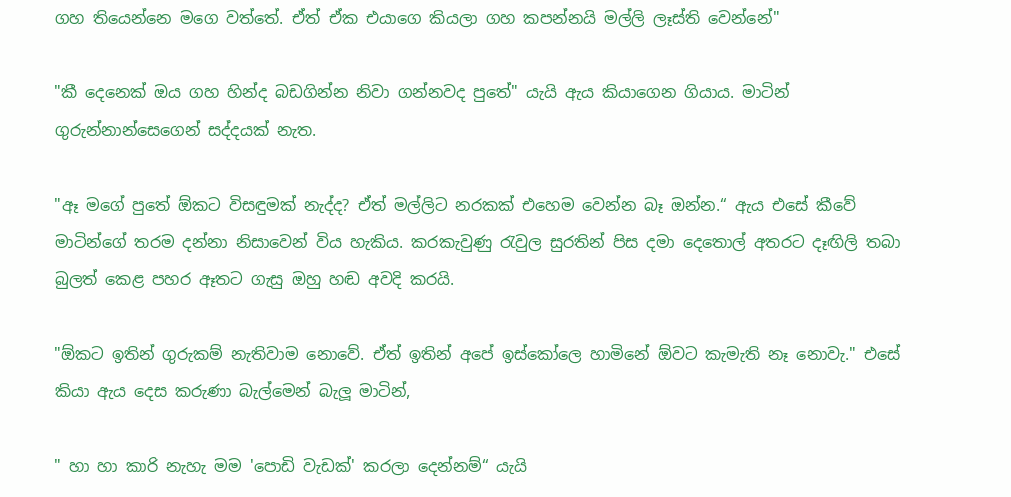ගහ තියෙන්නෙ මගෙ වත්තේ. ඒත් ඒක එයාගෙ කියලා ගහ කපන්නයි මල්ලි ලෑස්ති වෙන්නේ"

"කී දෙනෙක් ඔය ගහ හින්ද බඩගින්න නිවා ගන්නවද පුතේ" යැයි ඇය කියාගෙන ගියාය. මාටින් ගුරුන්නාන්සෙගෙන් සද්දයක් නැත.

"ඈ මගේ පුතේ ඕකට විසඳුමක් නැද්ද? ඒත් මල්ලිට නරකක් එහෙම වෙන්න බෑ ඔන්න.“ ඇය එසේ කීවේ මාටින්ගේ තරම දන්නා නිසාවෙන් විය හැකිය. කරකැවුණු රැවුල සුරතින් පිස දමා දෙතොල් අතරට දෑඟිලි තබා බුලත් කෙළ පහර ඈතට ගැසු ඔහු හඬ අවදි කරයි.

"ඕකට ඉතින් ගුරුකම් නැතිවාම නොවේ. ඒත් ඉතින් අපේ ඉස්කෝලෙ හාමිනේ ඕවට කැමැති නෑ නොවැ." එසේ කියා ඇය දෙස කරුණා බැල්මෙන් බැලූ මාටින්,

" හා හා කාරි නැහැ මම 'පොඩි වැඩක්' කරලා දෙන්නම්“ යැයි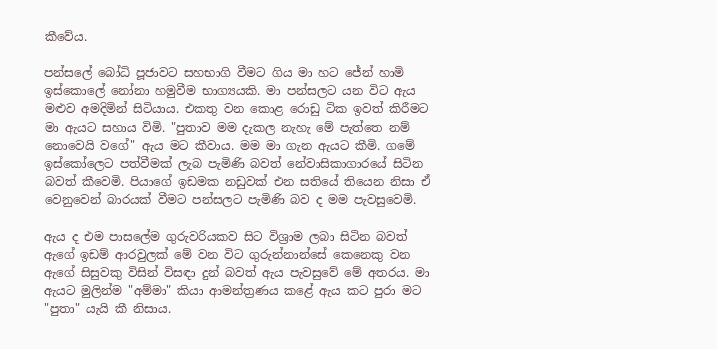කීවේය.

පන්සලේ බෝධි පූජාවට සහභාගි වීමට ගිය මා හට ජේන් හාමි ඉස්කොලේ නෝනා හමුවීම භාග්‍යයකි. මා පන්සලට යන විට ඇය මළුව අමදිමින් සිටියාය. එකතු වන කොළ රොඩු ටික ඉවත් කිරීමට මා ඇයට සහාය විමි. "පුතාව මම දැකල නැහැ මේ පැත්තෙ නම් නොවෙයි වගේ" ඇය මට කීවාය. මම මා ගැන ඇයට කීමි. ගමේ ඉස්කෝලෙට පත්වීමක් ලැබ පැමිණි බවත් නේවාසිකාගාරයේ සිටින බවත් කීවෙමි. පියාගේ ඉඩමක නඩුවක් එන සතියේ තියෙන නිසා ඒ වෙනුවෙන් බාරයක් වීමට පන්සලට පැමිණි බව ද මම පැවසුවෙමි.

ඇය ද එම පාසලේම ගුරුවරියකව සිට විශ්‍රාම ලබා සිටින බවත් ඇගේ ඉඩම් ආරවුලක් මේ වන විට ගුරුන්නාන්සේ කෙනෙකු වන ඇගේ සිසුවකු විසින් විසඳා දුන් බවත් ඇය පැවසුවේ මේ අතරය. මා ඇයට මුලින්ම "අම්මා" කියා ආමන්ත්‍රණය කළේ ඇය කට පුරා මට "පුතා" යැයි කී නිසාය.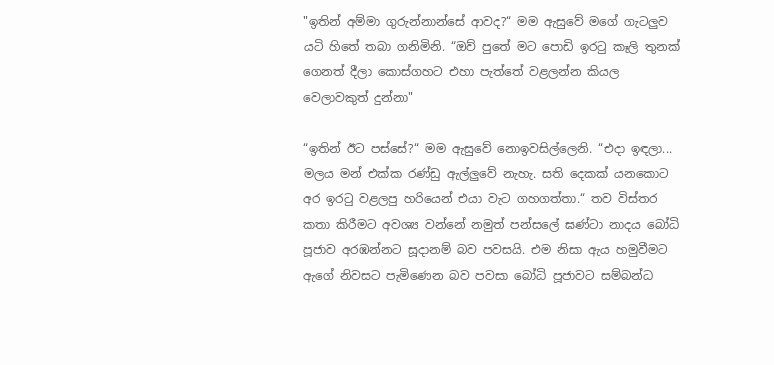"ඉතින් අම්මා ගුරුන්නාන්සේ ආවද?“ මම ඇසුවේ මගේ ගැටලුව යටි හිතේ තබා ගනිමිනි. “ඔව් පුතේ මට පොඩි ඉරටු කෑලි තුනක් ගෙනත් දීලා කොස්ගහට එහා පැත්තේ වළලන්න කියල වෙලාවකුත් දුන්නා"

“ඉතින් ඊට පස්සේ?“ මම ඇසුවේ නොඉවසිල්ලෙනි. “එදා ඉඳලා... මලය මන් එක්ක රණ්ඩු ඇල්ලුවේ නැහැ. සති දෙකක් යනකොට අර ඉරටු වළලපු හරියෙන් එයා වැට ගහගත්තා.“ තව විස්තර කතා කිරීමට අවශ්‍ය වන්නේ නමුත් පන්සලේ ඝණ්ටා නාදය බෝධි පූජාව අරඹන්නට සූදානම් බව පවසයි. එම නිසා ඇය හමුවීමට ඇගේ නිවසට පැමිණෙන බව පවසා බෝධි පූජාවට සම්බන්ධ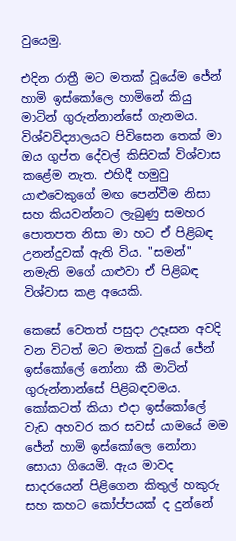වුයෙමු.

එදින රාත්‍රී මට මතක් වූයේම ජේන් හාමි ඉස්කෝලෙ හාමිනේ කියු මාටින් ගුරුන්නාන්සේ ගැනමය. විශ්වවිද්‍යාලයට පිවිසෙන තෙක් මා ඔය ගුප්ත දේවල් කිසිවක් විශ්වාස කළේම නැත. එහිදී හමුවු යාළුවෙකුගේ මඟ පෙන්වීම නිසා සහ කියවන්නට ලැබුණු සමහර පොතපත නිසා මා හට ඒ පිළිබඳ උනන්දුවක් ඇති විය. "සමන්" නමැති මගේ යාළුවා ඒ පිළිබඳ විශ්වාස කළ අයෙකි.

කෙසේ වෙතත් පසුදා උදෑසන අවදි වන විටත් මට මතක් වුයේ ජේන් ඉස්කෝලේ නෝනා කී මාටින් ගුරුන්නාන්සේ පිළිබඳවමය. කෝකටත් කියා එදා ඉස්කෝලේ වැඩ අහවර කර සවස් යාමයේ මම ජේන් හාමි ඉස්කෝලෙ නෝනා සොයා ගියෙමි. ඇය මාවද සාදරයෙන් පිළිගෙන කිතුල් හකුරු සහ කහට කෝප්පයක් ද දුන්නේ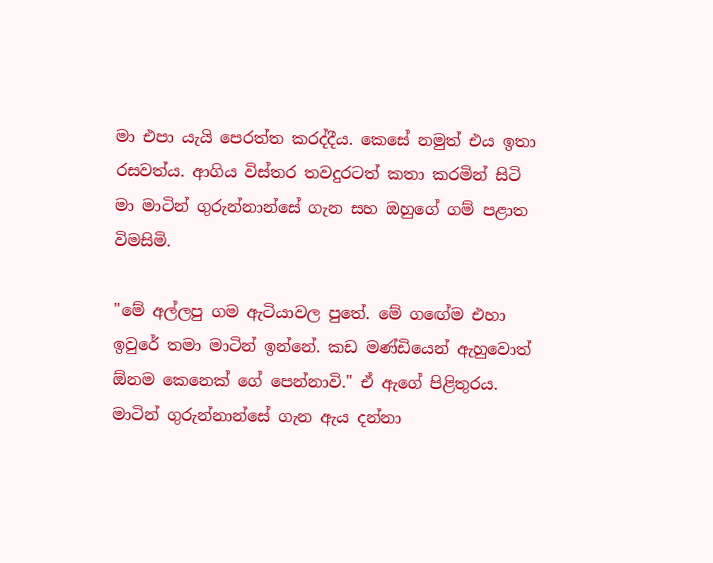මා එපා යැයි පෙරත්ත කරද්දීය. කෙසේ නමුත් එය ඉතා රසවත්ය. ආගිය විස්තර තවදුරටත් කතා කරමින් සිටි මා මාටින් ගුරුන්නාන්සේ ගැන සහ ඔහුගේ ගම් පළාත විමසිමි.

"මේ අල්ලපු ගම ඇටියාවල පුතේ. මේ ගඟේම එහා ඉවුරේ තමා මාටින් ඉන්නේ. කඩ මණ්ඩියෙන් ඇහුවොත් ඕනම කෙනෙක් ගේ පෙන්නාවි." ඒ ඇගේ පිළිතුරය. මාටින් ගුරුන්නාන්සේ ගැන ඇය දන්නා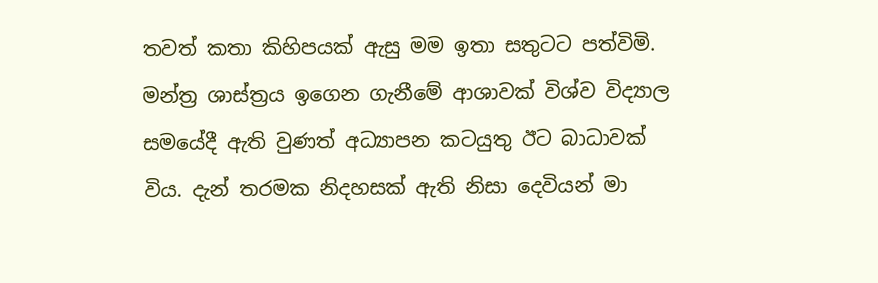තවත් කතා කිහිපයක් ඇසු මම ඉතා සතුටට පත්විමි. මන්ත්‍ර ශාස්ත්‍රය ඉගෙන ගැනීමේ ආශාවක් විශ්ව විද්‍යාල සමයේදී ඇති වුණත් අධ්‍යාපන කටයුතු ඊට බාධාවක් විය. දැන් තරමක නිදහසක් ඇති නිසා දෙවියන් මා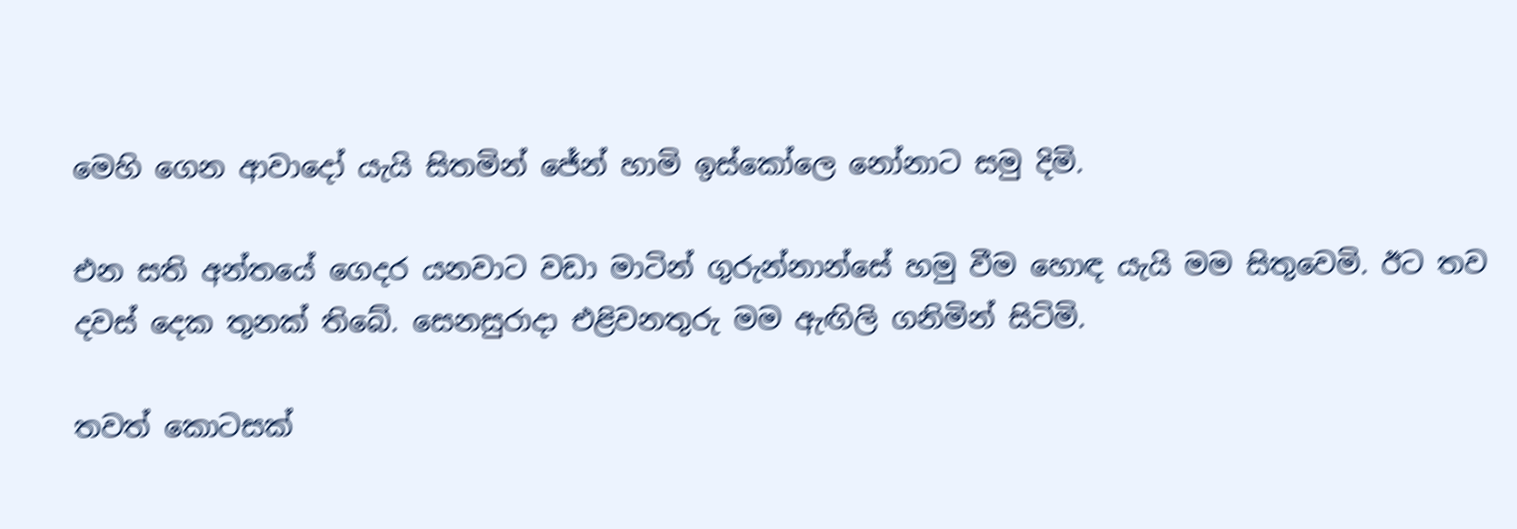මෙහි ගෙන ආවාදෝ යැයි සිතමින් ජේන් හාමි ඉස්කෝලෙ නෝනාට සමු දිමි.

එන සති අන්තයේ ගෙදර යනවාට වඩා මාටින් ගුරුන්නාන්සේ හමු වීම හොඳ යැයි මම සිතුවෙමි. ඊට තව දවස් දෙක තුනක් තිබේ. සෙනසුරාදා එළිවනතුරු මම ඇඟිලි ගනිමින් සිටිමි.

තවත් කොටසක්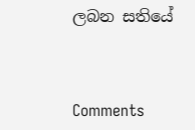ලබන සතියේ



Comments